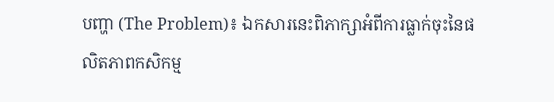បញ្ហា (The Problem)៖ ឯកសារនេះពិភាក្សាអំពីការធ្លាក់ចុះនៃផលិតភាពកសិកម្ម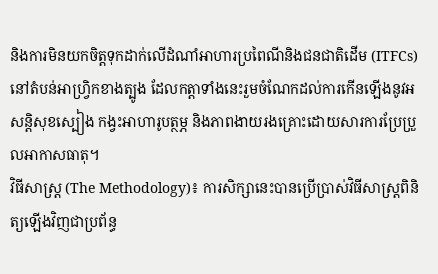និងការមិនយកចិត្តទុកដាក់លើដំណាំអាហារប្រពៃណីនិងជនជាតិដើម (ITFCs) នៅតំបន់អាហ្វ្រិកខាងត្បូង ដែលកត្តាទាំងនេះរួមចំណែកដល់ការកើនឡើងនូវអសន្តិសុខស្បៀង កង្វះអាហារូបត្ថម្ភ និងភាពងាយរងគ្រោះដោយសារការប្រែប្រួលអាកាសធាតុ។
វិធីសាស្ត្រ (The Methodology)៖ ការសិក្សានេះបានប្រើប្រាស់វិធីសាស្ត្រពិនិត្យឡើងវិញជាប្រព័ន្ធ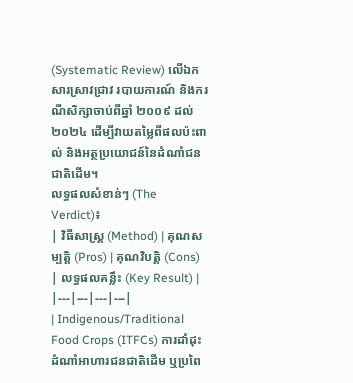(Systematic Review) លើឯកសារស្រាវជ្រាវ របាយការណ៍ និងករណីសិក្សាចាប់ពីឆ្នាំ ២០០៩ ដល់ ២០២៤ ដើម្បីវាយតម្លៃពីផលប៉ះពាល់ និងអត្ថប្រយោជន៍នៃដំណាំជនជាតិដើម។
លទ្ធផលសំខាន់ៗ (The Verdict)៖
| វិធីសាស្ត្រ (Method) | គុណសម្បត្តិ (Pros) | គុណវិបត្តិ (Cons) | លទ្ធផលគន្លឹះ (Key Result) |
|---|---|---|---|
| Indigenous/Traditional Food Crops (ITFCs) ការដាំដុះដំណាំអាហារជនជាតិដើម ឬប្រពៃ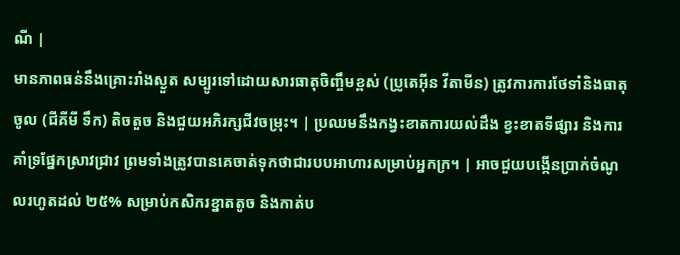ណី |
មានភាពធន់នឹងគ្រោះរាំងស្ងួត សម្បូរទៅដោយសារធាតុចិញ្ចឹមខ្ពស់ (ប្រូតេអ៊ីន វីតាមីន) ត្រូវការការថែទាំនិងធាតុចូល (ជីគីមី ទឹក) តិចតួច និងជួយអភិរក្សជីវចម្រុះ។ | ប្រឈមនឹងកង្វះខាតការយល់ដឹង ខ្វះខាតទីផ្សារ និងការគាំទ្រផ្នែកស្រាវជ្រាវ ព្រមទាំងត្រូវបានគេចាត់ទុកថាជារបបអាហារសម្រាប់អ្នកក្រ។ | អាចជួយបង្កើនប្រាក់ចំណូលរហូតដល់ ២៥% សម្រាប់កសិករខ្នាតតូច និងកាត់ប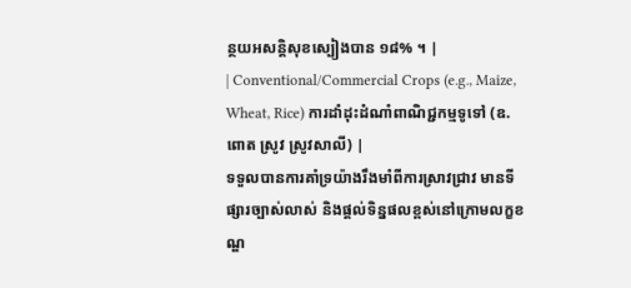ន្ថយអសន្តិសុខស្បៀងបាន ១៨% ។ |
| Conventional/Commercial Crops (e.g., Maize, Wheat, Rice) ការដាំដុះដំណាំពាណិជ្ជកម្មទូទៅ (ឧ. ពោត ស្រូវ ស្រូវសាលី) |
ទទួលបានការគាំទ្រយ៉ាងរឹងមាំពីការស្រាវជ្រាវ មានទីផ្សារច្បាស់លាស់ និងផ្តល់ទិន្នផលខ្ពស់នៅក្រោមលក្ខខណ្ឌ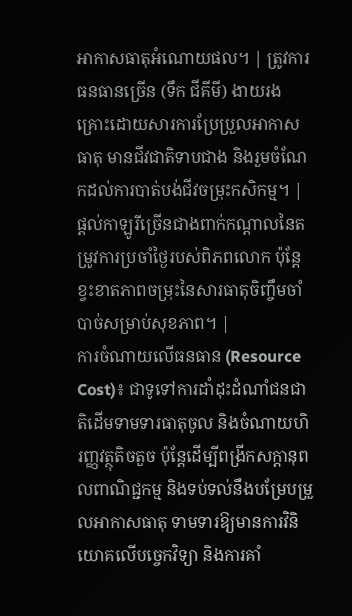អាកាសធាតុអំណោយផល។ | ត្រូវការធនធានច្រើន (ទឹក ជីគីមី) ងាយរងគ្រោះដោយសារការប្រែប្រួលអាកាសធាតុ មានជីវជាតិទាបជាង និងរួមចំណែកដល់ការបាត់បង់ជីវចម្រុះកសិកម្ម។ | ផ្តល់កាឡូរីច្រើនជាងពាក់កណ្តាលនៃតម្រូវការប្រចាំថ្ងៃរបស់ពិភពលោក ប៉ុន្តែខ្វះខាតភាពចម្រុះនៃសារធាតុចិញ្ចឹមចាំបាច់សម្រាប់សុខភាព។ |
ការចំណាយលើធនធាន (Resource Cost)៖ ជាទូទៅការដាំដុះដំណាំជនជាតិដើមទាមទារធាតុចូល និងចំណាយហិរញ្ញវត្ថុតិចតួច ប៉ុន្តែដើម្បីពង្រីកសក្តានុពលពាណិជ្ជកម្ម និងទប់ទល់នឹងបម្រែបម្រួលអាកាសធាតុ ទាមទារឱ្យមានការវិនិយោគលើបច្ចេកវិទ្យា និងការគាំ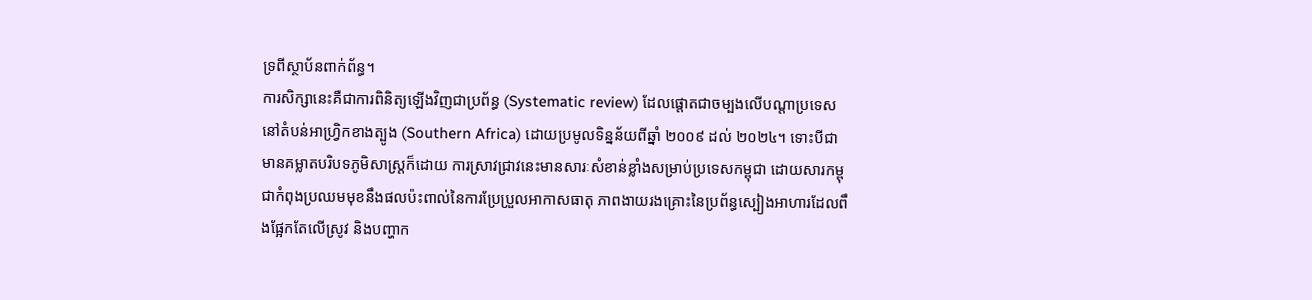ទ្រពីស្ថាប័នពាក់ព័ន្ធ។
ការសិក្សានេះគឺជាការពិនិត្យឡើងវិញជាប្រព័ន្ធ (Systematic review) ដែលផ្តោតជាចម្បងលើបណ្តាប្រទេសនៅតំបន់អាហ្វ្រិកខាងត្បូង (Southern Africa) ដោយប្រមូលទិន្នន័យពីឆ្នាំ ២០០៩ ដល់ ២០២៤។ ទោះបីជាមានគម្លាតបរិបទភូមិសាស្ត្រក៏ដោយ ការស្រាវជ្រាវនេះមានសារៈសំខាន់ខ្លាំងសម្រាប់ប្រទេសកម្ពុជា ដោយសារកម្ពុជាកំពុងប្រឈមមុខនឹងផលប៉ះពាល់នៃការប្រែប្រួលអាកាសធាតុ ភាពងាយរងគ្រោះនៃប្រព័ន្ធស្បៀងអាហារដែលពឹងផ្អែកតែលើស្រូវ និងបញ្ហាក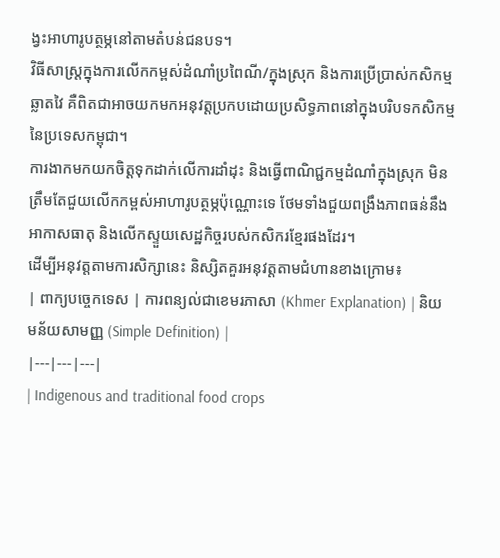ង្វះអាហារូបត្ថម្ភនៅតាមតំបន់ជនបទ។
វិធីសាស្ត្រក្នុងការលើកកម្ពស់ដំណាំប្រពៃណី/ក្នុងស្រុក និងការប្រើប្រាស់កសិកម្មឆ្លាតវៃ គឺពិតជាអាចយកមកអនុវត្តប្រកបដោយប្រសិទ្ធភាពនៅក្នុងបរិបទកសិកម្មនៃប្រទេសកម្ពុជា។
ការងាកមកយកចិត្តទុកដាក់លើការដាំដុះ និងធ្វើពាណិជ្ជកម្មដំណាំក្នុងស្រុក មិនត្រឹមតែជួយលើកកម្ពស់អាហារូបត្ថម្ភប៉ុណ្ណោះទេ ថែមទាំងជួយពង្រឹងភាពធន់នឹងអាកាសធាតុ និងលើកស្ទួយសេដ្ឋកិច្ចរបស់កសិករខ្មែរផងដែរ។
ដើម្បីអនុវត្តតាមការសិក្សានេះ និស្សិតគួរអនុវត្តតាមជំហានខាងក្រោម៖
| ពាក្យបច្ចេកទេស | ការពន្យល់ជាខេមរភាសា (Khmer Explanation) | និយមន័យសាមញ្ញ (Simple Definition) |
|---|---|---|
| Indigenous and traditional food crops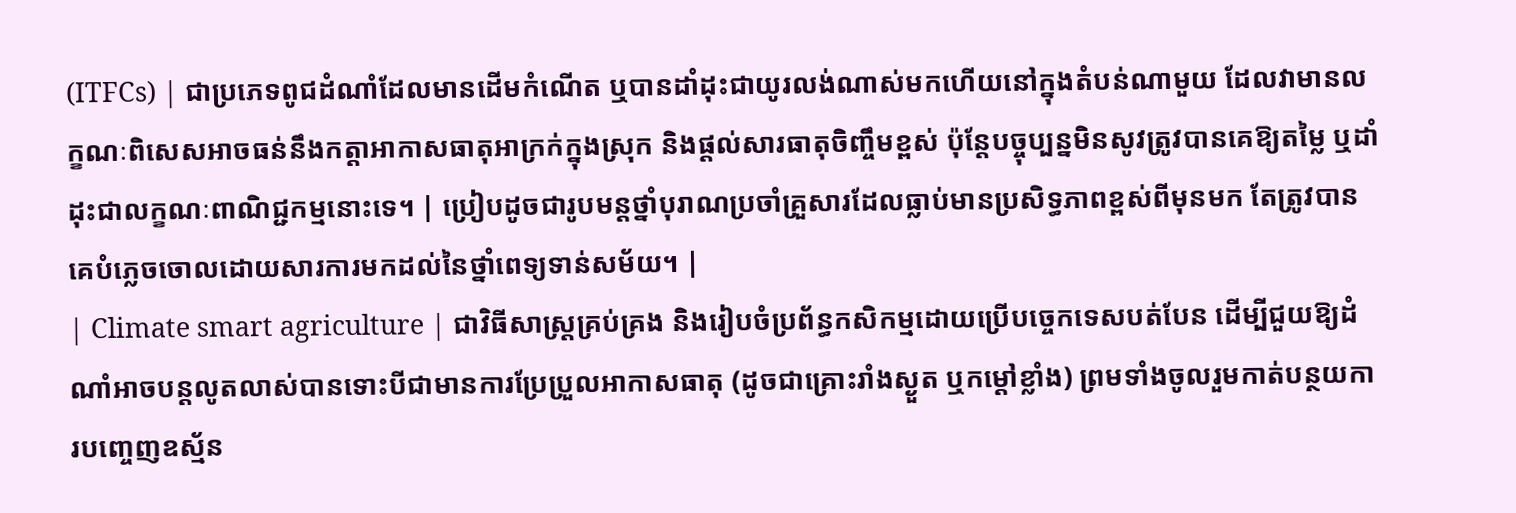(ITFCs) | ជាប្រភេទពូជដំណាំដែលមានដើមកំណើត ឬបានដាំដុះជាយូរលង់ណាស់មកហើយនៅក្នុងតំបន់ណាមួយ ដែលវាមានលក្ខណៈពិសេសអាចធន់នឹងកត្តាអាកាសធាតុអាក្រក់ក្នុងស្រុក និងផ្តល់សារធាតុចិញ្ចឹមខ្ពស់ ប៉ុន្តែបច្ចុប្បន្នមិនសូវត្រូវបានគេឱ្យតម្លៃ ឬដាំដុះជាលក្ខណៈពាណិជ្ជកម្មនោះទេ។ | ប្រៀបដូចជារូបមន្តថ្នាំបុរាណប្រចាំគ្រួសារដែលធ្លាប់មានប្រសិទ្ធភាពខ្ពស់ពីមុនមក តែត្រូវបានគេបំភ្លេចចោលដោយសារការមកដល់នៃថ្នាំពេទ្យទាន់សម័យ។ |
| Climate smart agriculture | ជាវិធីសាស្ត្រគ្រប់គ្រង និងរៀបចំប្រព័ន្ធកសិកម្មដោយប្រើបច្ចេកទេសបត់បែន ដើម្បីជួយឱ្យដំណាំអាចបន្តលូតលាស់បានទោះបីជាមានការប្រែប្រួលអាកាសធាតុ (ដូចជាគ្រោះរាំងស្ងួត ឬកម្តៅខ្លាំង) ព្រមទាំងចូលរួមកាត់បន្ថយការបញ្ចេញឧស្ម័ន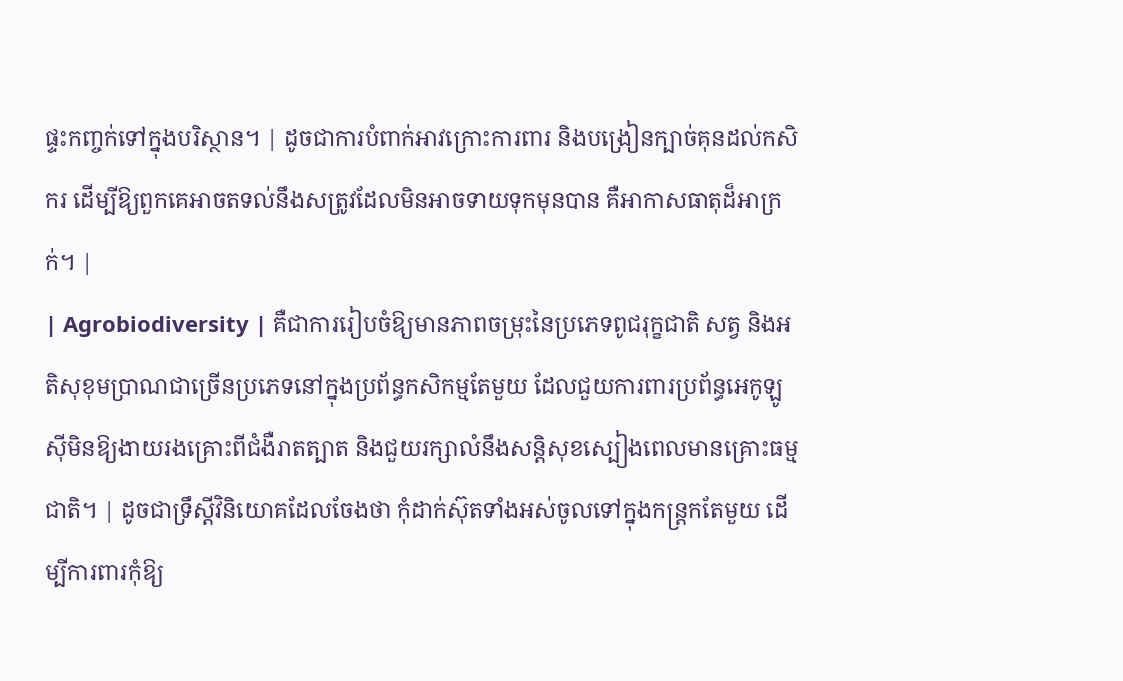ផ្ទះកញ្ចក់ទៅក្នុងបរិស្ថាន។ | ដូចជាការបំពាក់អាវក្រោះការពារ និងបង្រៀនក្បាច់គុនដល់កសិករ ដើម្បីឱ្យពួកគេអាចតទល់នឹងសត្រូវដែលមិនអាចទាយទុកមុនបាន គឺអាកាសធាតុដ៏អាក្រក់។ |
| Agrobiodiversity | គឺជាការរៀបចំឱ្យមានភាពចម្រុះនៃប្រភេទពូជរុក្ខជាតិ សត្វ និងអតិសុខុមប្រាណជាច្រើនប្រភេទនៅក្នុងប្រព័ន្ធកសិកម្មតែមួយ ដែលជួយការពារប្រព័ន្ធអេកូឡូស៊ីមិនឱ្យងាយរងគ្រោះពីជំងឺរាតត្បាត និងជួយរក្សាលំនឹងសន្តិសុខស្បៀងពេលមានគ្រោះធម្មជាតិ។ | ដូចជាទ្រឹស្តីវិនិយោគដែលចែងថា កុំដាក់ស៊ុតទាំងអស់ចូលទៅក្នុងកន្ត្រកតែមួយ ដើម្បីការពារកុំឱ្យ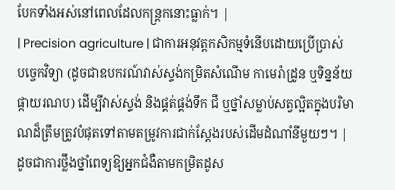បែកទាំងអស់នៅពេលដែលកន្ត្រកនោះធ្លាក់។ |
| Precision agriculture | ជាការអនុវត្តកសិកម្មទំនើបដោយប្រើប្រាស់បច្ចេកវិទ្យា (ដូចជាឧបករណ៍វាស់ស្ទង់កម្រិតសំណើម កាមេរ៉ាដ្រូន ឬទិន្នន័យផ្កាយរណប) ដើម្បីវាស់ស្ទង់ និងផ្គត់ផ្គង់ទឹក ជី ឬថ្នាំសម្លាប់សត្វល្អិតក្នុងបរិមាណដ៏ត្រឹមត្រូវបំផុតទៅតាមតម្រូវការជាក់ស្តែងរបស់ដើមដំណាំនីមួយៗ។ | ដូចជាការថ្លឹងថ្នាំពេទ្យឱ្យអ្នកជំងឺតាមកម្រិតដូស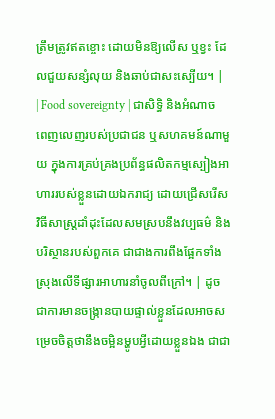ត្រឹមត្រូវឥតខ្ចោះ ដោយមិនឱ្យលើស ឬខ្វះ ដែលជួយសន្សំលុយ និងឆាប់ជាសះស្បើយ។ |
| Food sovereignty | ជាសិទ្ធិ និងអំណាចពេញលេញរបស់ប្រជាជន ឬសហគមន៍ណាមួយ ក្នុងការគ្រប់គ្រងប្រព័ន្ធផលិតកម្មស្បៀងអាហាររបស់ខ្លួនដោយឯករាជ្យ ដោយជ្រើសរើសវិធីសាស្ត្រដាំដុះដែលសមស្របនឹងវប្បធម៌ និងបរិស្ថានរបស់ពួកគេ ជាជាងការពឹងផ្អែកទាំងស្រុងលើទីផ្សារអាហារនាំចូលពីក្រៅ។ | ដូចជាការមានចង្ក្រានបាយផ្ទាល់ខ្លួនដែលអាចសម្រេចចិត្តថានឹងចម្អិនម្ហូបអ្វីដោយខ្លួនឯង ជាជា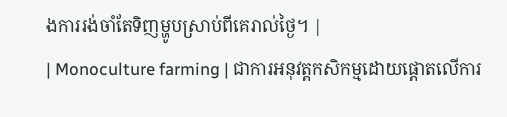ងការរង់ចាំតែទិញម្ហូបស្រាប់ពីគេរាល់ថ្ងៃ។ |
| Monoculture farming | ជាការអនុវត្តកសិកម្មដោយផ្តោតលើការ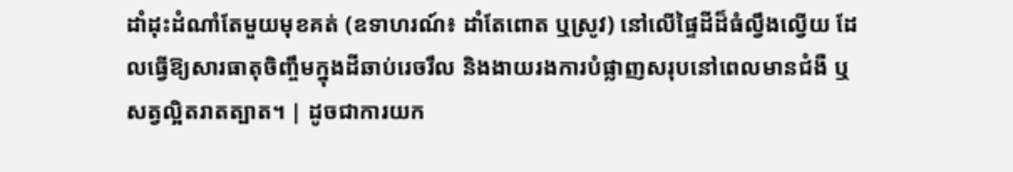ដាំដុះដំណាំតែមួយមុខគត់ (ឧទាហរណ៍៖ ដាំតែពោត ឬស្រូវ) នៅលើផ្ទៃដីដ៏ធំល្វឹងល្វើយ ដែលធ្វើឱ្យសារធាតុចិញ្ចឹមក្នុងដីឆាប់រេចរឹល និងងាយរងការបំផ្លាញសរុបនៅពេលមានជំងឺ ឬសត្វល្អិតរាតត្បាត។ | ដូចជាការយក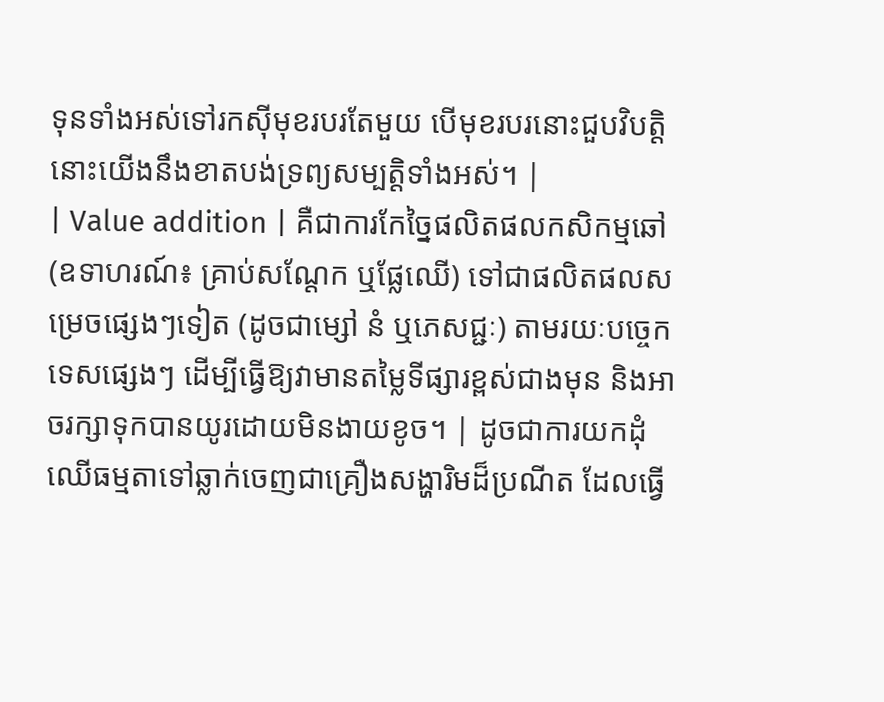ទុនទាំងអស់ទៅរកស៊ីមុខរបរតែមួយ បើមុខរបរនោះជួបវិបត្តិ នោះយើងនឹងខាតបង់ទ្រព្យសម្បត្តិទាំងអស់។ |
| Value addition | គឺជាការកែច្នៃផលិតផលកសិកម្មឆៅ (ឧទាហរណ៍៖ គ្រាប់សណ្តែក ឬផ្លែឈើ) ទៅជាផលិតផលសម្រេចផ្សេងៗទៀត (ដូចជាម្សៅ នំ ឬភេសជ្ជៈ) តាមរយៈបច្ចេកទេសផ្សេងៗ ដើម្បីធ្វើឱ្យវាមានតម្លៃទីផ្សារខ្ពស់ជាងមុន និងអាចរក្សាទុកបានយូរដោយមិនងាយខូច។ | ដូចជាការយកដុំឈើធម្មតាទៅឆ្លាក់ចេញជាគ្រឿងសង្ហារិមដ៏ប្រណីត ដែលធ្វើ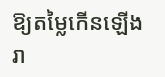ឱ្យតម្លៃកើនឡើងរា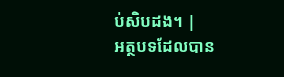ប់សិបដង។ |
អត្ថបទដែលបាន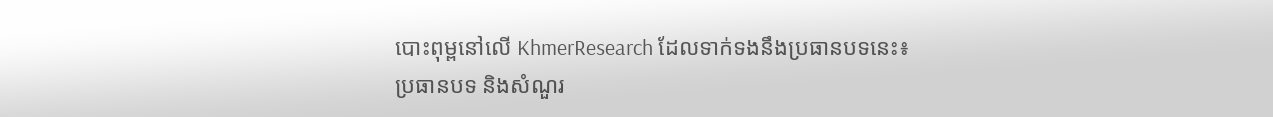បោះពុម្ពនៅលើ KhmerResearch ដែលទាក់ទងនឹងប្រធានបទនេះ៖
ប្រធានបទ និងសំណួរ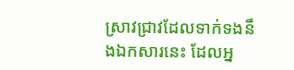ស្រាវជ្រាវដែលទាក់ទងនឹងឯកសារនេះ ដែលអ្ន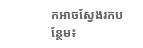កអាចស្វែងរកបន្ថែម៖